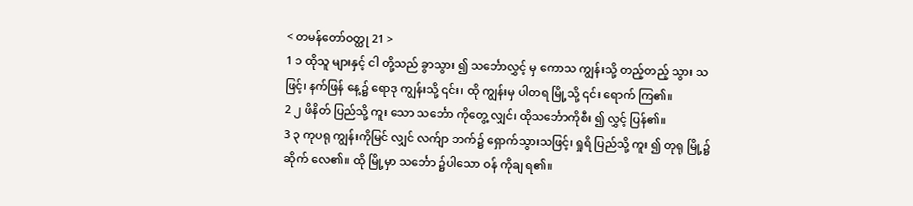< တမန်တော်ဝတ္ထု 21 >
1 ၁ ထိုသူ များနှင့် ငါ တို့သည် ခွာသွား ၍ သင်္ဘောလွှင့် မှ ကောသ ကျွန်းသို့ တည့်တည့် သွား သဖြင့်၊ နက်ဖြန် နေ့၌ ရောဒု ကျွန်းသို့ ၎င်း၊ ထို ကျွန်းမှ ပါတရ မြို့သို့ ၎င်း ရောက် ကြ၏။
2 ၂ ဖိနိတ် ပြည်သို့ ကူး သော သင်္ဘော ကိုတွေ့ လျှင်၊ ထိုသင်္ဘောကိုစီး ၍ လွှင့် ပြန်၏။
3 ၃ ကုပရု ကျွန်းကိုမြင် လျှင် လက်ျာ ဘက်၌ ရှောက်သွားသဖြင့်၊ ရှုရိ ပြည်သို့ ကူး ၍ တုရု မြို့၌ ဆိုက် လေ၏။ ထို မြို့မှာ သင်္ဘော ၌ပါသော ဝန် ကိုချ ရ၏။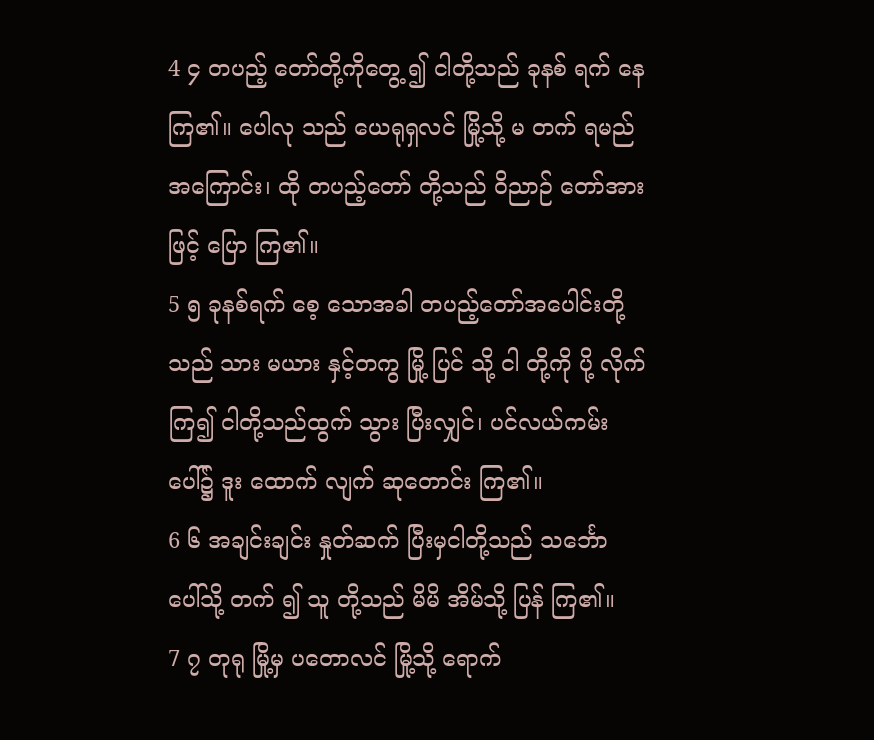4 ၄ တပည့် တော်တို့ကိုတွေ့ ၍ ငါတို့သည် ခုနစ် ရက် နေ ကြ၏။ ပေါလု သည် ယေရုရှလင် မြို့သို့ မ တက် ရမည် အကြောင်း၊ ထို တပည့်တော် တို့သည် ဝိညာဉ် တော်အားဖြင့် ပြော ကြ၏။
5 ၅ ခုနစ်ရက် စေ့ သောအခါ တပည့်တော်အပေါင်းတို့သည် သား မယား နှင့်တကွ မြို့ ပြင် သို့ ငါ တို့ကို ပို့ လိုက် ကြ၍ ငါတို့သည်ထွက် သွား ပြီးလျှင်၊ ပင်လယ်ကမ်း ပေါ်၌ ဒူး ထောက် လျက် ဆုတောင်း ကြ၏။
6 ၆ အချင်းချင်း နှုတ်ဆက် ပြီးမှငါတို့သည် သင်္ဘော ပေါ်သို့ တက် ၍ သူ တို့သည် မိမိ အိမ်သို့ ပြန် ကြ၏။
7 ၇ တုရု မြို့မှ ပတောလင် မြို့သို့ ရောက်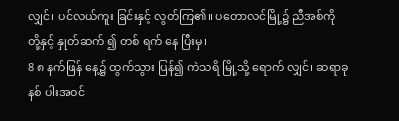လျှင်၊ ပင်လယ်ကူး ခြင်းနှင့် လွတ်ကြ၏။ ပတောလင်မြို့၌ ညီအစ်ကို တို့နှင့် နှုတ်ဆက် ၍ တစ် ရက် နေ ပြီးမှ၊
8 ၈ နက်ဖြန် နေ့၌ ထွက်သွား ပြန်၍ ကဲသရိ မြို့သို့ ရောက် လျှင်၊ ဆရာခုနစ် ပါးအဝင်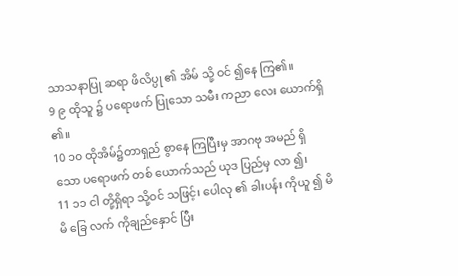သာသနာပြု ဆရာ ဖိလိပ္ပု ၏ အိမ် သို့ ဝင် ၍နေ ကြ၏။
9 ၉ ထိုသူ ၌ ပရောဖက် ပြုသော သမီး ကညာ လေး ယောက်ရှိ ၏။
10 ၁၀ ထိုအိမ်၌တာရှည် စွာနေ ကြပြီးမှ အာဂဗု အမည် ရှိသော ပရောဖက် တစ် ယောက်သည် ယုဒ ပြည်မှ လာ ၍၊
11 ၁၁ ငါ တို့ရှိရာ သို့ဝင် သဖြင့်၊ ပေါလု ၏ ခါးပန်း ကိုယူ ၍ မိမိ ခြေ လက် ကိုချည်နှောင် ပြီး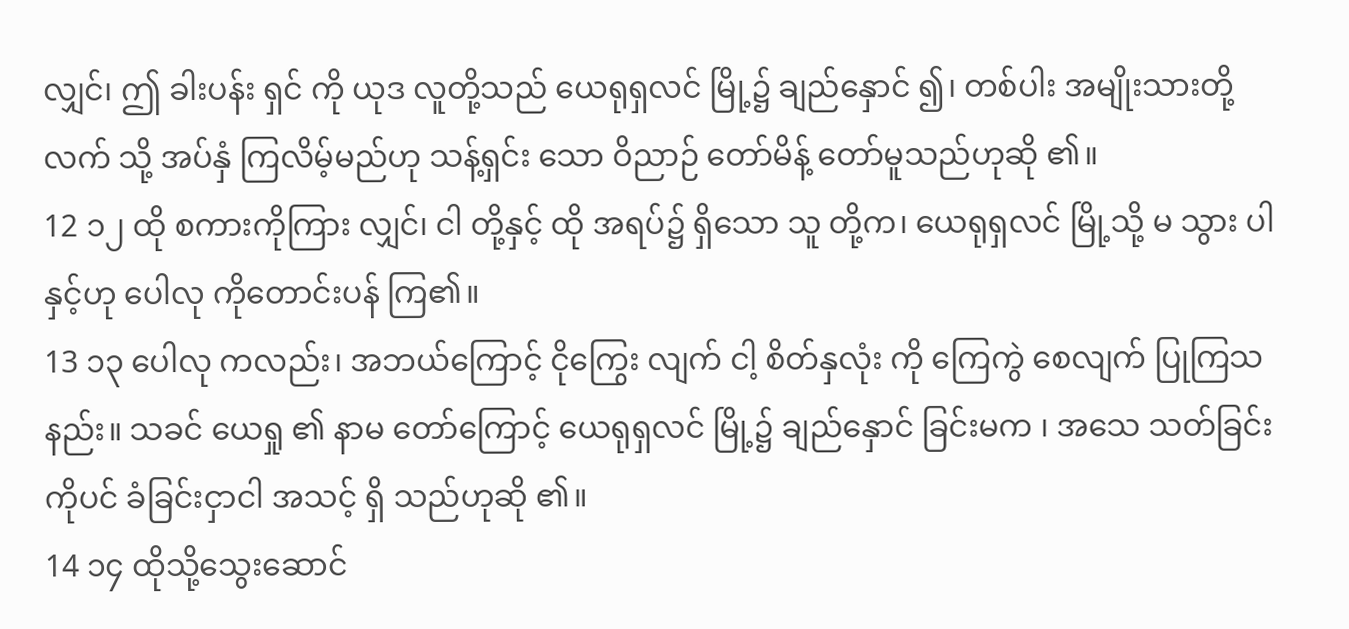လျှင်၊ ဤ ခါးပန်း ရှင် ကို ယုဒ လူတို့သည် ယေရုရှလင် မြို့၌ ချည်နှောင် ၍၊ တစ်ပါး အမျိုးသားတို့လက် သို့ အပ်နှံ ကြလိမ့်မည်ဟု သန့်ရှင်း သော ဝိညာဉ် တော်မိန့် တော်မူသည်ဟုဆို ၏။
12 ၁၂ ထို စကားကိုကြား လျှင်၊ ငါ တို့နှင့် ထို အရပ်၌ ရှိသော သူ တို့က၊ ယေရုရှလင် မြို့သို့ မ သွား ပါနှင့်ဟု ပေါလု ကိုတောင်းပန် ကြ၏။
13 ၁၃ ပေါလု ကလည်း၊ အဘယ်ကြောင့် ငိုကြွေး လျက် ငါ့ စိတ်နှလုံး ကို ကြေကွဲ စေလျက် ပြုကြသနည်း။ သခင် ယေရှု ၏ နာမ တော်ကြောင့် ယေရုရှလင် မြို့၌ ချည်နှောင် ခြင်းမက ၊ အသေ သတ်ခြင်းကိုပင် ခံခြင်းငှာငါ အသင့် ရှိ သည်ဟုဆို ၏။
14 ၁၄ ထိုသို့သွေးဆောင်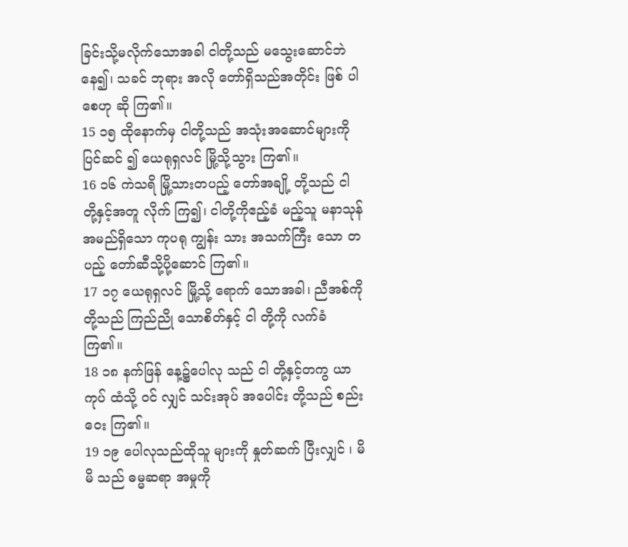ခြင်းသို့မလိုက်သောအခါ ငါတို့သည် မသွေးဆောင်ဘဲနေ၍၊ သခင် ဘုရား အလို တော်ရှိသည်အတိုင်း ဖြစ် ပါစေဟု ဆို ကြ၏။
15 ၁၅ ထိုနောက်မှ ငါတို့သည် အသုံးအဆောင်များကို ပြင်ဆင် ၍ ယေရုရှလင် မြို့သို့သွား ကြ၏။
16 ၁၆ ကဲသရိ မြို့သားတပည့် တော်အချို့ တို့သည် ငါ တို့နှင့်အတူ လိုက် ကြ၍၊ ငါတို့ကိုဧည့်ခံ မည့်သူ မနာသုန် အမည်ရှိသော ကုပရု ကျွန်း သား အသက်ကြီး သော တပည့် တော်ဆီသို့ပို့ဆောင် ကြ၏။
17 ၁၇ ယေရုရှလင် မြို့သို့ ရောက် သောအခါ၊ ညီအစ်ကို တို့သည် ကြည်ညို သောစိတ်နှင့် ငါ တို့ကို လက်ခံ ကြ၏။
18 ၁၈ နက်ဖြန် နေ့၌ပေါလု သည် ငါ တို့နှင့်တကွ ယာကုပ် ထံသို့ ဝင် လျှင် သင်းအုပ် အပေါင်း တို့သည် စည်းဝေး ကြ၏။
19 ၁၉ ပေါလုသည်ထိုသူ များကို နှုတ်ဆက် ပြီးလျှင် ၊ မိမိ သည် ဓမ္မဆရာ အမှုကို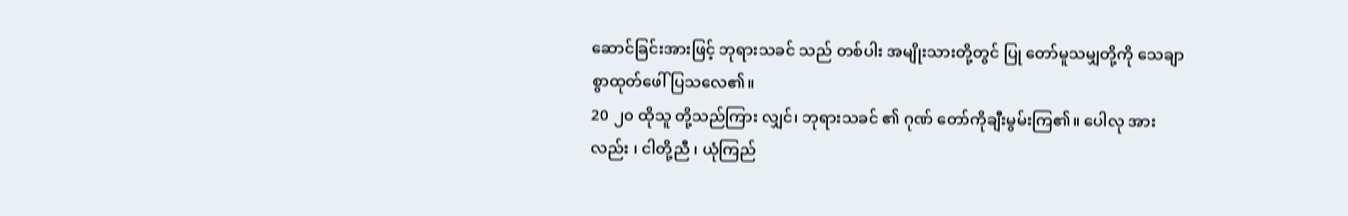ဆောင်ခြင်းအားဖြင့် ဘုရားသခင် သည် တစ်ပါး အမျိုးသားတို့တွင် ပြု တော်မူသမျှတို့ကို သေချာစွာထုတ်ဖေါ် ပြသလေ၏။
20 ၂၀ ထိုသူ တို့သည်ကြား လျှင်၊ ဘုရားသခင် ၏ ဂုဏ် တော်ကိုချီးမွမ်းကြ၏။ ပေါလု အားလည်း ၊ ငါတို့ညီ ၊ ယုံကြည်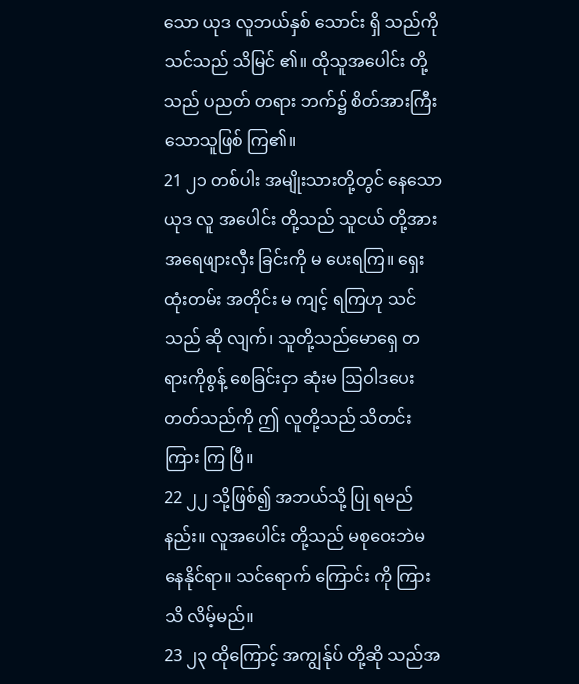သော ယုဒ လူဘယ်နှစ် သောင်း ရှိ သည်ကို သင်သည် သိမြင် ၏။ ထိုသူအပေါင်း တို့သည် ပညတ် တရား ဘက်၌ စိတ်အားကြီး သောသူဖြစ် ကြ၏။
21 ၂၁ တစ်ပါး အမျိုးသားတို့တွင် နေသော ယုဒ လူ အပေါင်း တို့သည် သူငယ် တို့အားအရေဖျားလှီး ခြင်းကို မ ပေးရကြ။ ရှေးထုံးတမ်း အတိုင်း မ ကျင့် ရကြဟု သင် သည် ဆို လျက်၊ သူတို့သည်မောရှေ တရားကိုစွန့် စေခြင်းငှာ ဆုံးမ ဩဝါဒပေးတတ်သည်ကို ဤ လူတို့သည် သိတင်းကြား ကြ ပြီ။
22 ၂၂ သို့ဖြစ်၍ အဘယ်သို့ ပြု ရမည်နည်း။ လူအပေါင်း တို့သည် မစုဝေးဘဲမနေနိုင်ရာ။ သင်ရောက် ကြောင်း ကို ကြားသိ လိမ့်မည်။
23 ၂၃ ထိုကြောင့် အကျွန်ုပ် တို့ဆို သည်အ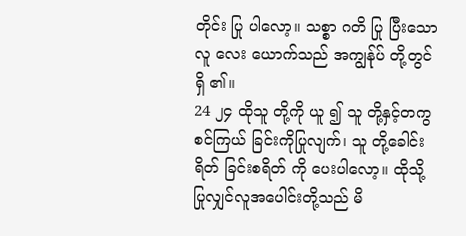တိုင်း ပြု ပါလော့။ သစ္စာ ဂတိ ပြု ပြီးသော လူ လေး ယောက်သည် အကျွန်ုပ် တို့တွင်ရှိ ၏။
24 ၂၄ ထိုသူ တို့ကို ယူ ၍ သူ တို့နှင့်တကွ စင်ကြယ် ခြင်းကိုပြုလျက်၊ သူ တို့ခေါင်း ရိတ် ခြင်းစရိတ် ကို ပေးပါလော့။ ထိုသို့ပြုလျှင်လူအပေါင်းတို့သည် မိ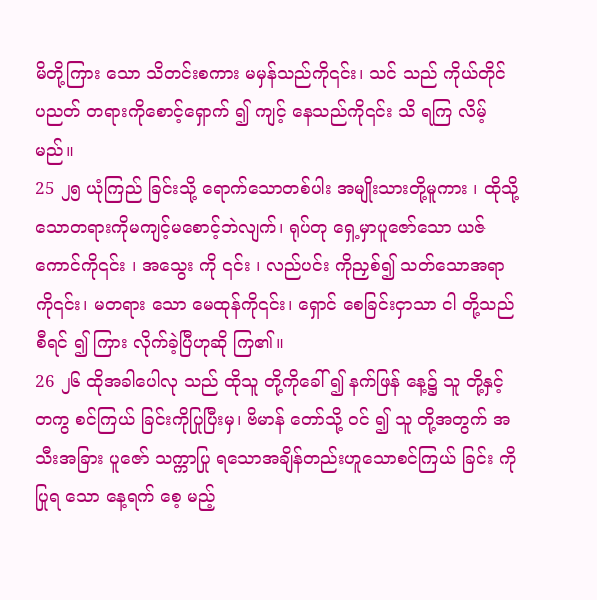မိတို့ကြား သော သိတင်းစကား မမှန်သည်ကို၎င်း၊ သင် သည် ကိုယ်တိုင် ပညတ် တရားကိုစောင့်ရှောက် ၍ ကျင့် နေသည်ကို၎င်း သိ ရကြ လိမ့်မည်။
25 ၂၅ ယုံကြည် ခြင်းသို့ ရောက်သောတစ်ပါး အမျိုးသားတို့မူကား ၊ ထိုသို့သောတရားကိုမကျင့်မစောင့်ဘဲလျက်၊ ရုပ်တု ရှေ့မှာပူဇော်သော ယဇ်ကောင်ကို၎င်း ၊ အသွေး ကို ၎င်း ၊ လည်ပင်း ကိုညှစ်၍ သတ်သောအရာ ကို၎င်း၊ မတရား သော မေထုန်ကို၎င်း၊ ရှောင် စေခြင်းငှာသာ ငါ တို့သည် စီရင် ၍ ကြား လိုက်ခဲ့ပြီဟုဆို ကြ၏။
26 ၂၆ ထိုအခါပေါလု သည် ထိုသူ တို့ကိုခေါ် ၍ နက်ဖြန် နေ့၌ သူ တို့နှင့်တကွ စင်ကြယ် ခြင်းကိုပြုပြီးမှ၊ ဗိမာန် တော်သို့ ဝင် ၍ သူ တို့အတွက် အသီးအခြား ပူဇော် သက္ကာပြု ရသောအချိန်တည်းဟူသောစင်ကြယ် ခြင်း ကိုပြုရ သော နေ့ရက် စေ့ မည့်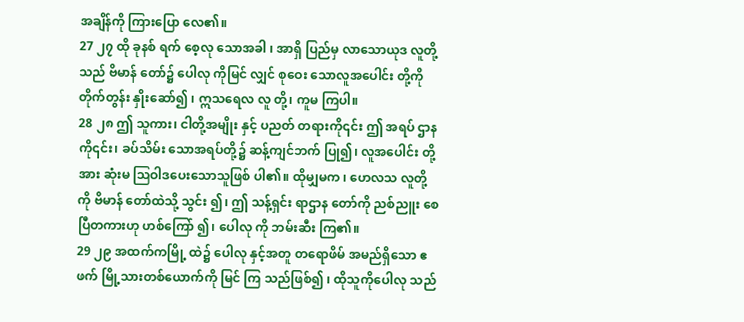အချိန်ကို ကြားပြော လေ၏။
27 ၂၇ ထို ခုနစ် ရက် စေ့လု သောအခါ ၊ အာရှိ ပြည်မှ လာသောယုဒ လူတို့သည် ဗိမာန် တော်၌ ပေါလု ကိုမြင် လျှင် စုဝေး သောလူအပေါင်း တို့ကိုတိုက်တွန်း နှိုးဆော်၍ ၊ ဣသရေလ လူ တို့၊ ကူမ ကြပါ။
28 ၂၈ ဤ သူကား၊ ငါတို့အမျိုး နှင့် ပညတ် တရားကို၎င်း ဤ အရပ် ဌာနကို၎င်း၊ ခပ်သိမ်း သောအရပ်တို့၌ ဆန့်ကျင်ဘက် ပြု၍၊ လူအပေါင်း တို့အား ဆုံးမ ဩဝါဒပေးသောသူဖြစ် ပါ၏။ ထိုမျှမက ၊ ဟေလသ လူတို့ကို ဗိမာန် တော်ထဲသို့ သွင်း ၍၊ ဤ သန့်ရှင်း ရာဌာန တော်ကို ညစ်ညူး စေပြီတကားဟု ဟစ်ကြော် ၍၊ ပေါလု ကို ဘမ်းဆီး ကြ၏။
29 ၂၉ အထက်ကမြို့ ထဲ၌ ပေါလု နှင့်အတူ တရောဖိမ် အမည်ရှိသော ဧဖက် မြို့သားတစ်ယောက်ကို မြင် ကြ သည်ဖြစ်၍ ၊ ထိုသူကိုပေါလု သည်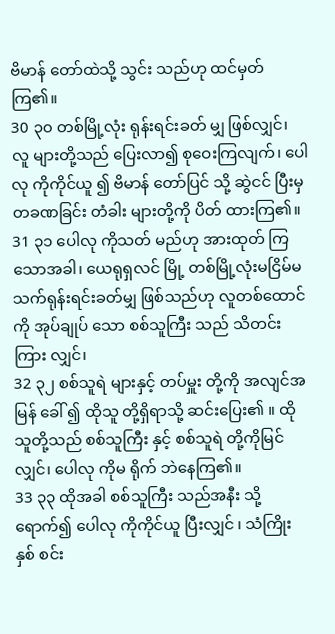ဗိမာန် တော်ထဲသို့ သွင်း သည်ဟု ထင်မှတ် ကြ၏။
30 ၃၀ တစ်မြို့လုံး ရုန်းရင်းခတ် မျှ ဖြစ်လျှင်၊ လူ များတို့သည် ပြေးလာ၍ စုဝေးကြလျက်၊ ပေါလု ကိုကိုင်ယူ ၍ ဗိမာန် တော်ပြင် သို့ ဆွဲငင် ပြီးမှတခဏခြင်း တံခါး များတို့ကို ပိတ် ထားကြ၏။
31 ၃၁ ပေါလု ကိုသတ် မည်ဟု အားထုတ် ကြသောအခါ၊ ယေရုရှလင် မြို့ တစ်မြို့လုံးမငြိမ်မသက်ရုန်းရင်းခတ်မျှ ဖြစ်သည်ဟု လူတစ်ထောင်ကို အုပ်ချုပ် သော စစ်သူကြီး သည် သိတင်း ကြား လျှင်၊
32 ၃၂ စစ်သူရဲ များနှင့် တပ်မှူး တို့ကို အလျင်အမြန် ခေါ် ၍ ထိုသူ တို့ရှိရာသို့ ဆင်းပြေး၏ ။ ထိုသူတို့သည် စစ်သူကြီး နှင့် စစ်သူရဲ တို့ကိုမြင် လျှင်၊ ပေါလု ကိုမ ရိုက် ဘဲနေကြ၏။
33 ၃၃ ထိုအခါ စစ်သူကြီး သည်အနီး သို့ရောက်၍ ပေါလု ကိုကိုင်ယူ ပြီးလျှင် ၊ သံကြိုး နှစ် စင်း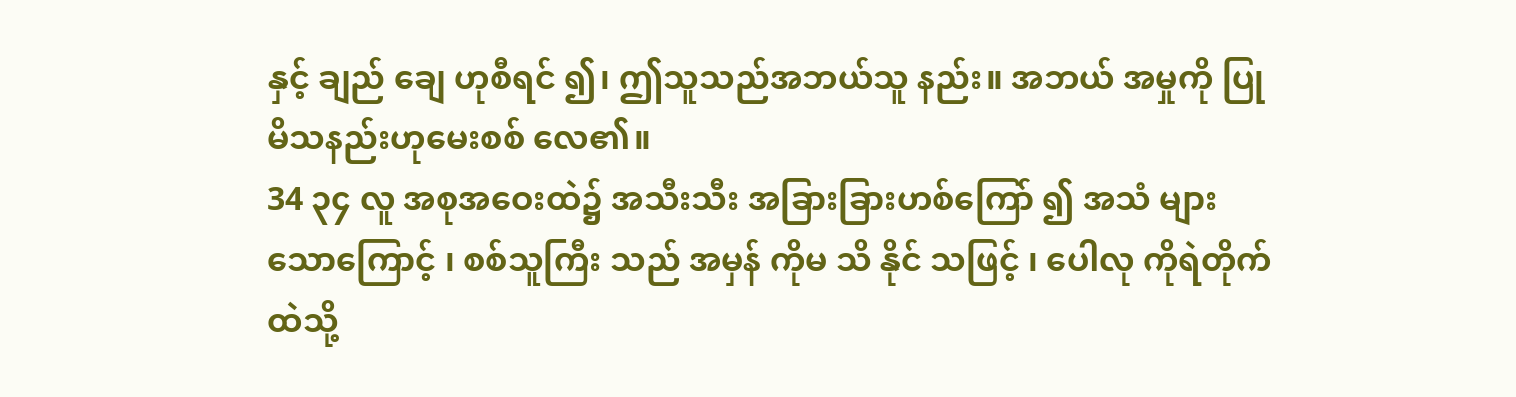နှင့် ချည် ချေ ဟုစီရင် ၍၊ ဤသူသည်အဘယ်သူ နည်း။ အဘယ် အမှုကို ပြု မိသနည်းဟုမေးစစ် လေ၏။
34 ၃၄ လူ အစုအဝေးထဲ၌ အသီးသီး အခြားခြားဟစ်ကြော် ၍ အသံ များ သောကြောင့် ၊ စစ်သူကြီး သည် အမှန် ကိုမ သိ နိုင် သဖြင့် ၊ ပေါလု ကိုရဲတိုက် ထဲသို့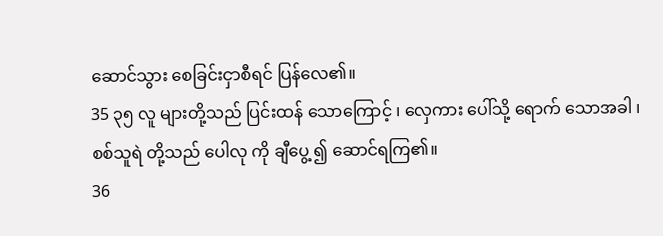ဆောင်သွား စေခြင်းငှာစီရင် ပြန်လေ၏။
35 ၃၅ လူ များတို့သည် ပြင်းထန် သောကြောင့် ၊ လှေကား ပေါ်သို့ ရောက် သောအခါ ၊ စစ်သူရဲ တို့သည် ပေါလု ကို ချီပွေ့ ၍ ဆောင်ရကြ၏။
36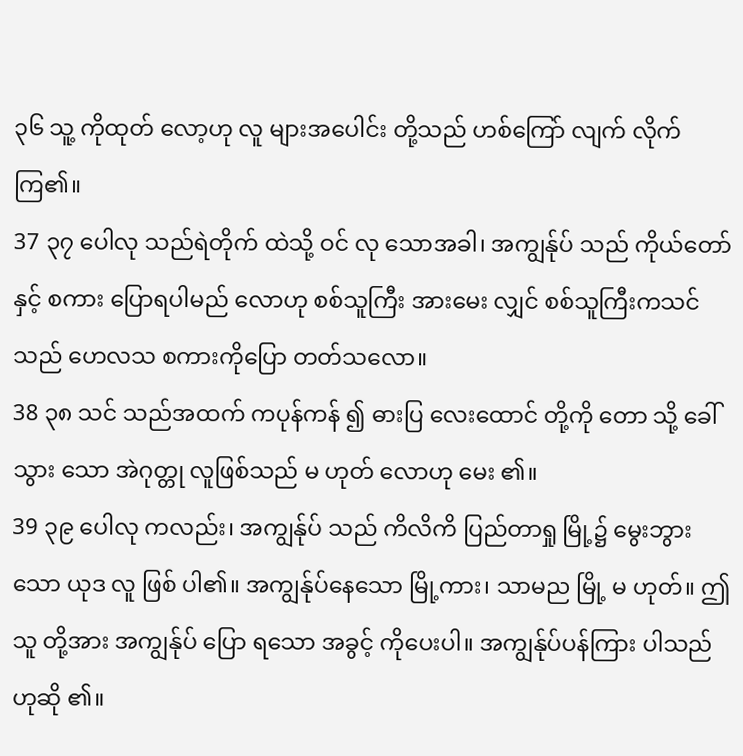၃၆ သူ့ ကိုထုတ် လော့ဟု လူ များအပေါင်း တို့သည် ဟစ်ကြော် လျက် လိုက် ကြ၏။
37 ၃၇ ပေါလု သည်ရဲတိုက် ထဲသို့ ဝင် လု သောအခါ၊ အကျွန်ုပ် သည် ကိုယ်တော် နှင့် စကား ပြောရပါမည် လောဟု စစ်သူကြီး အားမေး လျှင် စစ်သူကြီးကသင်သည် ဟေလသ စကားကိုပြော တတ်သလော။
38 ၃၈ သင် သည်အထက် ကပုန်ကန် ၍ ဓားပြ လေးထောင် တို့ကို တော သို့ ခေါ်သွား သော အဲဂုတ္တု လူဖြစ်သည် မ ဟုတ် လောဟု မေး ၏။
39 ၃၉ ပေါလု ကလည်း၊ အကျွန်ုပ် သည် ကိလိကိ ပြည်တာရှု မြို့၌ မွေးဘွားသော ယုဒ လူ ဖြစ် ပါ၏။ အကျွန်ုပ်နေသော မြို့ကား၊ သာမည မြို့ မ ဟုတ်။ ဤသူ တို့အား အကျွန်ုပ် ပြော ရသော အခွင့် ကိုပေးပါ။ အကျွန်ုပ်ပန်ကြား ပါသည်ဟုဆို ၏။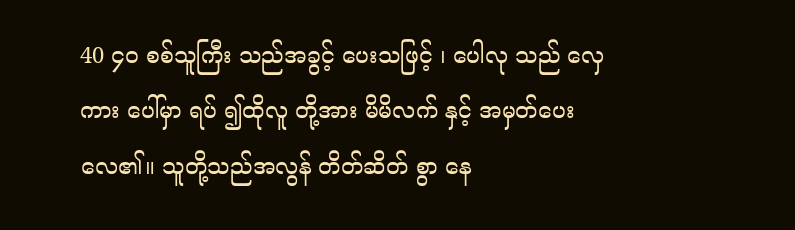40 ၄၀ စစ်သူကြီး သည်အခွင့် ပေးသဖြင့် ၊ ပေါလု သည် လှေကား ပေါ်မှာ ရပ် ၍ထိုလူ တို့အား မိမိလက် နှင့် အမှတ်ပေး လေ၏။ သူတို့သည်အလွန် တိတ်ဆိတ် စွာ နေ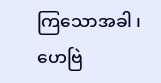ကြသောအခါ ၊ ဟေဗြဲ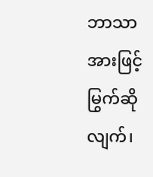ဘာသာ အားဖြင့်မြွက်ဆို လျက်၊